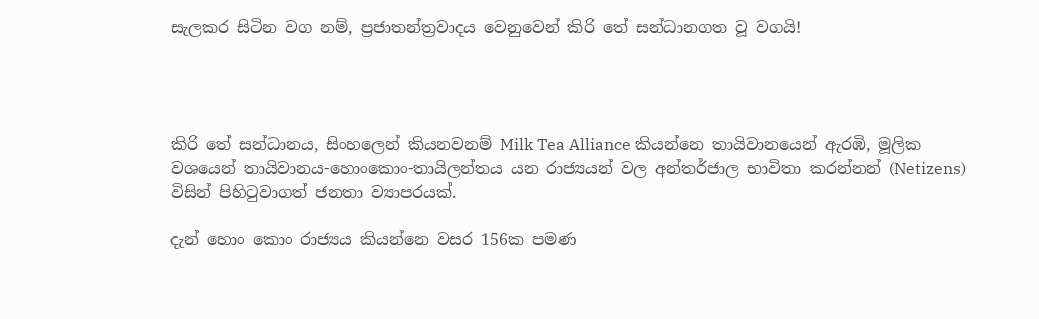සැලකර සිටින වග නම්, ප්‍රජාතන්ත්‍රවාදය වෙනුවෙන් කිරි තේ සන්ධානගත වූ වගයි!




කිරි තේ සන්ධානය, සිංහලෙන් කියනවනම් Milk Tea Alliance කියන්නෙ තායිවානයෙන් ඇරඹි, මූලික වශයෙන් තායිවානය-හොංකොං-තායිලන්තය යන රාජ්‍යයන් වල අන්තර්ජාල භාවිතා කරන්නන් (Netizens) විසින් පිහිටුවාගත් ජනතා ව්‍යාපරයක්.

දැන් හොං කොං රාජ්‍යය කියන්නෙ වසර 156ක පමණ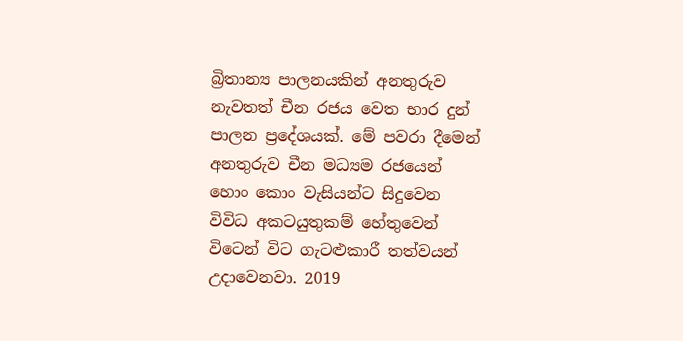බ්‍රිතාන්‍ය පාලනයකින් අනතුරුව නැවතත් චීන රජය වෙත භාර දුන් පාලන ප්‍රදේශයක්. මේ පවරා දීමෙන් අනතුරුව චීන මධ්‍යම රජයෙන් හොං කොං වැසියන්ට සිදුවෙන විවිධ අකටයුතුකම් හේතුවෙන් විටෙන් විට ගැටළුකාරී තත්වයන් උදාවෙනවා. 2019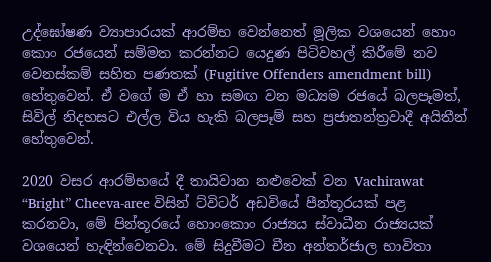උද්ඝෝෂණ ව්‍යාපාරයක් ආරම්භ වෙන්නෙත් මූලික වශයෙන් හොං කොං රජයෙන් සම්මත කරන්නට යෙදුණ පිටිවහල් කිරීමේ නව වෙනස්කම් සහිත පණතක් (Fugitive Offenders amendment bill) හේතුවෙන්. ඒ වගේ ම ඒ හා සමඟ වන මධ්‍යම රජයේ බලපෑමත්, සිවිල් නිදහසට එල්ල විය හැකි බලපෑම් සහ ප්‍රජාතන්ත්‍රවාදී අයිතීන් හේතුවෙන්.

2020 වසර ආරම්භයේ දී තායිවාන නළුවෙක් වන Vachirawat “Bright” Cheeva-aree විසින් ට්විටර් අඩවියේ පීන්තූරයක් පළ කරනවා, මේ පින්තූරයේ හොංකොං රාජ්‍යය ස්වාධීන රාජ්‍යයක් වශයෙන් හැඳින්වෙනවා. මේ සිදුවීමට චීන අන්තර්ජාල භාවිතා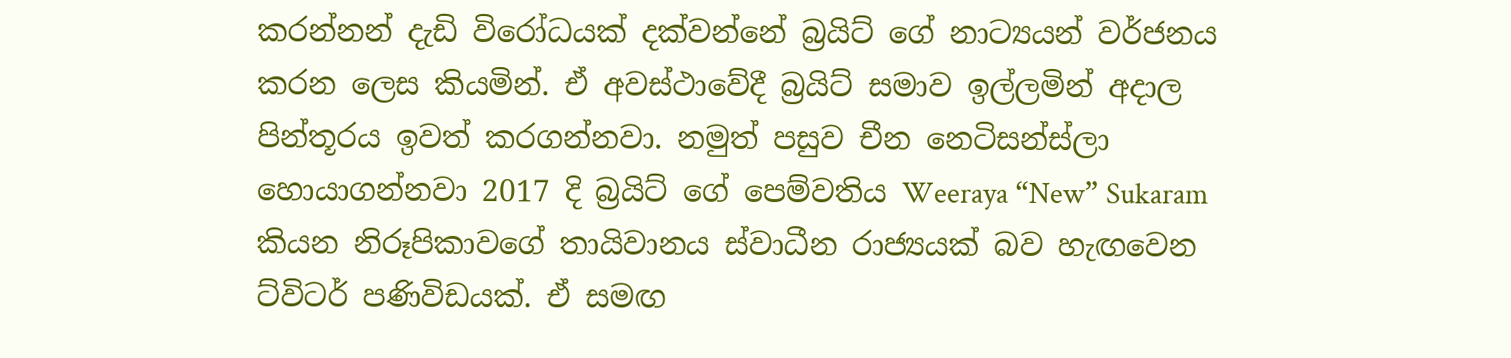කරන්නන් දැඩි විරෝධයක් දක්වන්නේ බ්‍රයිට් ගේ නාට්‍යයන් වර්ජනය කරන ලෙස කියමින්. ඒ අවස්ථාවේදී බ්‍රයිට් සමාව ඉල්ලමින් අදාල පින්තූරය ඉවත් කරගන්නවා. නමුත් පසුව චීන නෙටිසන්ස්ලා හොයාගන්නවා 2017 දි බ්‍රයිට් ගේ පෙම්වතිය Weeraya “New” Sukaram කියන නිරූපිකාවගේ තායිවානය ස්වාධීන රාජ්‍යයක් බව හැඟවෙන ට්විටර් පණිවිඩයක්. ඒ සමඟ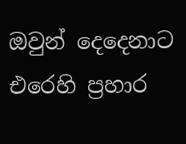ඔවුන් දෙදෙනාට එරෙහි ප්‍රහාර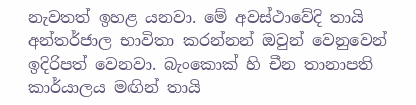නැවතත් ඉහළ යනවා. මේ අවස්ථාවේදි තායි අන්තර්ජාල භාවිතා කරන්නන් ඔවුන් වෙනුවෙන් ඉදිරිපත් වෙනවා. බැංකොක් හි චීන තානාපති කාර්යාලය මඟින් තායි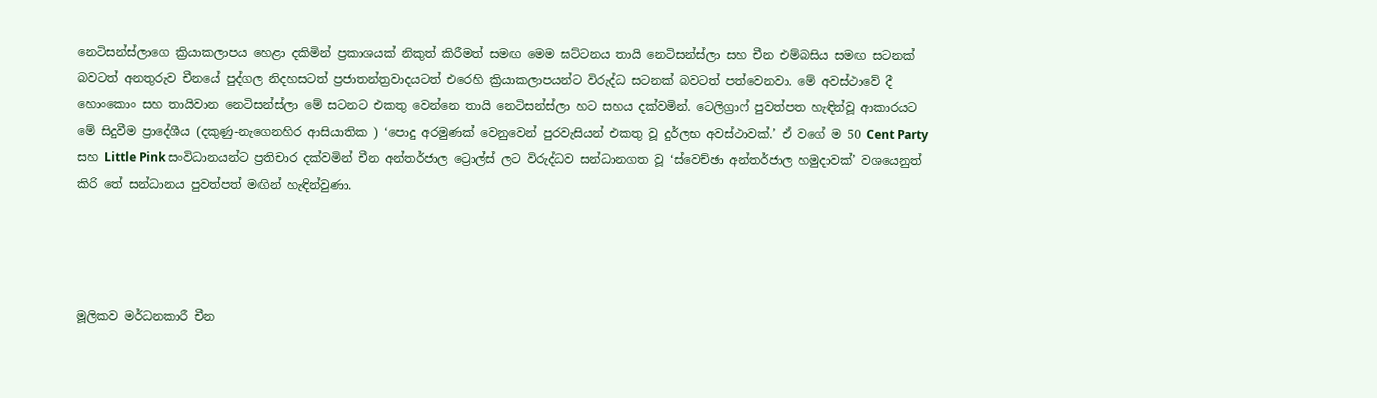නෙටිසන්ස්ලාගෙ ක්‍රියාකලාපය හෙළා දකිමින් ප්‍රකාශයක් නිකුත් කිරීමත් සමඟ මෙම ඝට්ටනය තායි නෙටිසන්ස්ලා සහ චීන එම්බසිය සමඟ සටනක් බවටත් අනතුරුව චීනයේ පුද්ගල නිදහසටත් ප්‍රජාතන්ත්‍රවාදයටත් එරෙහි ක්‍රියාකලාපයන්ට විරුද්ධ සටනක් බවටත් පත්වෙනවා. මේ අවස්ථාවේ දී හොංකොං සහ තායිවාන නෙටිසන්ස්ලා මේ සටනට එකතු වෙන්නෙ තායි නෙටිසන්ස්ලා හට සහය දක්වමින්. ටෙලිග්‍රාෆ් පුවත්පත හැඳින්වූ ආකාරයට මේ සිදුවීම ප්‍රාදේශීය (දකුණු-නැගෙනහිර ආසියාතික ) ‘පොදු අරමුණක් වෙනුවෙන් පුරවැසියන් එකතු වූ දුර්ලභ අවස්ථාවක්.’ ඒ වගේ ම 50 Cent Party සහ Little Pink සංවිධානයන්ට ප්‍රතිචාර දක්වමින් චීන අන්තර්ජාල ට්‍රොල්ස් ලට විරුද්ධව සන්ධානගත වූ ‘ස්වෙච්ඡා අන්තර්ජාල හමුදාවක්’ වශයෙනුත් කිරි තේ සන්ධානය පුවත්පත් මඟින් හැඳින්වුණා.




මූලිකව මර්ධනකාරී චීන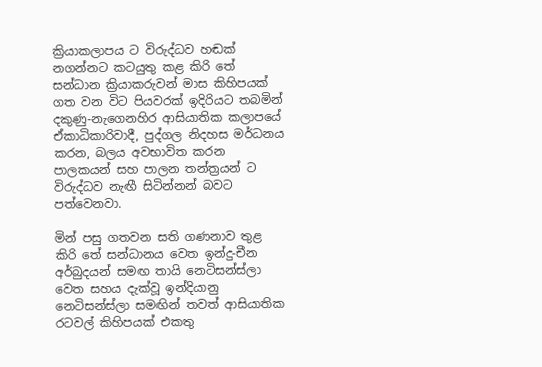ක්‍රියාකලාපය ට විරුද්ධව හඬක් නගන්නට කටයුතු කළ කිරි තේ සන්ධාන ක්‍රියාකරුවන් මාස කිහිපයක් ගත වන විට පියවරක් ඉදිරියට තබමින් දකුණු-නැගෙනහිර ආසියාතික කලාපයේ ඒකාධිකාරිවාදී, පුද්ගල නිදහස මර්ධනය කරන, බලය අවභාවිත කරන පාලකයන් සහ පාලන තන්ත්‍රයන් ට විරුද්ධව නැඟී සිටින්නන් බවට පත්වෙනවා.

මින් පසු ගතවන සති ගණනාව තුළ කිරි තේ සන්ධානය වෙත ඉන්දු-චීන අර්බුදයන් සමඟ තායි නෙටිසන්ස්ලා වෙත සහය දැක්වූ ඉන්දියානු නෙටිසන්ස්ලා සමඟින් තවත් ආසියාතික රටවල් කිහිපයක් එකතු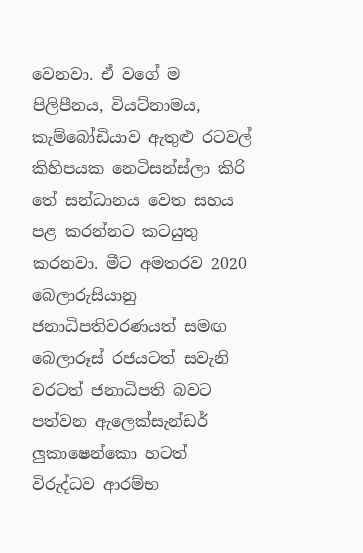වෙනවා. ඒ වගේ ම පිලිපීනය, වියට්නාමය, කැම්බෝඩියාව ඇතුළු රටවල් කිහිපයක නෙටිසන්ස්ලා කිරි තේ සන්ධානය වෙත සහය පළ කරන්නට කටයුතු කරනවා. මීට අමතරව 2020 බෙලාරුසියානු ජනාධිපතිවරණයත් සමඟ බෙලාරූස් රජයටත් සවැනි වරටත් ජනාධිපති බවට පත්වන ඇලෙක්සැන්ඩර් ලුකාෂෙන්කො හටත් විරුද්ධව ආරම්භ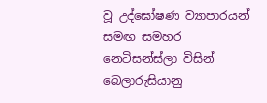වූ උද්ඝෝෂණ ව්‍යාපාරයන් සමඟ සමහර නෙටිසන්ස්ලා විසින් බෙලාරුසියානු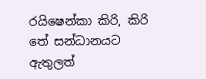රයිෂෙන්කා කිරි, කිරි තේ සන්ධානයට ඇතුලත්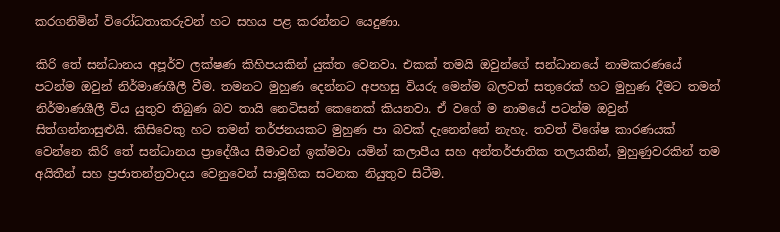කරගනිමින් විරෝධතාකරුවන් හට සහය පළ කරන්නට යෙදුණා.

කිරි තේ සන්ධානය අපූර්ව ලක්ෂණ කිහිපයකින් යුක්ත වෙනවා. එකක් තමයි ඔවුන්ගේ සන්ධානයේ නාමකරණයේ පටන්ම ඔවුන් නිර්මාණශීලී වීම. තමනට මුහුණ දෙන්නට අපහසු වියරු මෙන්ම බලවත් සතුරෙක් හට මුහුණ දීමට තමන් නිර්මාණශීලී විය යුතුව තිබුණ බව තායි නෙටිසන් කෙනෙක් කියනවා. ඒ වගේ ම නාමයේ පටන්ම ඔවුන් සිත්ගන්නාසුළුයි. කිසිවෙකු හට තමන් තර්ජනයකට මුහුණ පා බවක් දැනෙන්නේ නැහැ. තවත් විශේෂ කාරණයක් වෙන්නෙ කිරි තේ සන්ධානය ප්‍රාදේශීය සීමාවන් ඉක්මවා යමින් කලාපීය සහ අන්තර්ජාතික තලයකින්, මුහුණුවරකින් තම අයිතීන් සහ ප්‍රජාතන්ත්‍රවාදය වෙනුවෙන් සාමූහික සටනක නියුතුව සිටීම.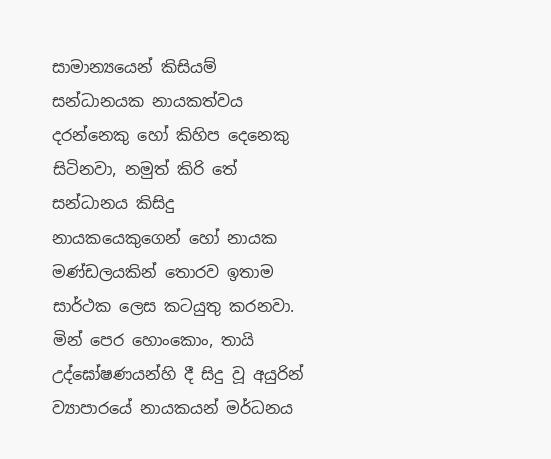සාමාන්‍යයෙන් කිසියම් සන්ධානයක නායකත්වය දරන්නෙකු හෝ කිහිප දෙනෙකු සිටිනවා, නමුත් කිරි තේ සන්ධානය කිසිදු නායකයෙකුගෙන් හෝ නායක මණ්ඩලයකින් තොරව ඉතාම සාර්ථක ලෙස කටයුතු කරනවා. මින් පෙර හොංකොං, තායි උද්ඝෝෂණයන්හි දී සිදු වූ අයුරින් ව්‍යාපාරයේ නායකයන් මර්ධනය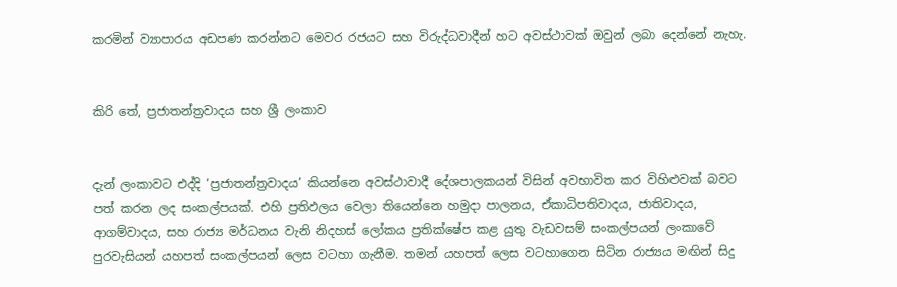කරමින් ව්‍යාපාරය අඩපණ කරන්නට මෙවර රජයට සහ විරුද්ධවාදීන් හට අවස්ථාවක් ඔවුන් ලබා දෙන්නේ නැහැ.


කිරි තේ, ප්‍රජාතන්ත්‍රවාදය සහ ශ්‍රී ලංකාව


දැන් ලංකාවට එද්දි ‘ප්‍රජාතන්ත්‍රවාදය’ කියන්නෙ අවස්ථාවාදී දේශපාලකයන් විසින් අවභාවිත කර විහිළුවක් බවට පත් කරන ලද සංකල්පයක්. එහි ප්‍රතිඵලය වෙලා තියෙන්නෙ හමුදා පාලනය, ඒකාධිපතිවාදය, ජාතිවාදය, ආගම්වාදය, සහ රාජ්‍ය මර්ධනය වැනි නිදහස් ලෝකය ප්‍රතික්ෂේප කළ යුතු වැඩවසම් සංකල්පයන් ලංකාවේ පුරවැසියන් යහපත් සංකල්පයන් ලෙස වටහා ගැනීම. තමන් යහපත් ලෙස වටහාගෙන සිටින රාජ්‍යය මඟින් සිදු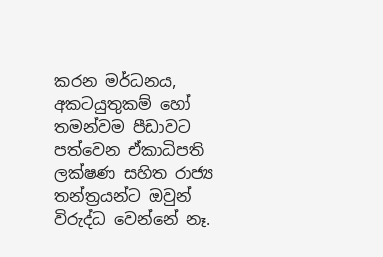කරන මර්ධනය, අකටයුතුකම් හෝ තමන්වම පීඩාවට පත්වෙන ඒකාධිපති ලක්ෂණ සහිත රාජ්‍ය තන්ත්‍රයන්ට ඔවුන් විරුද්ධ වෙන්නේ නෑ.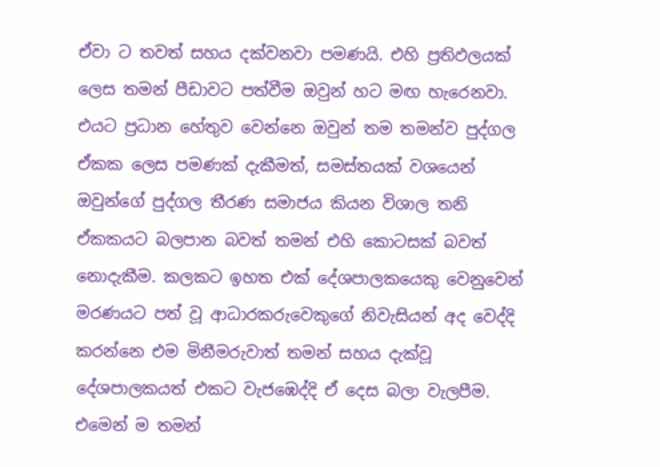ඒවා ට තවත් සහය දක්වනවා පමණයි. එහි ප්‍රතිඵලයක් ලෙස තමන් පීඩාවට පත්වීම ඔවුන් හට මඟ හැරෙනවා. එයට ප්‍රධාන හේතුව වෙන්නෙ ඔවුන් තම තමන්ව පුද්ගල ඒකක ලෙස පමණක් දැකීමත්, සමස්තයක් වශයෙන් ඔවුන්ගේ පුද්ගල තීරණ සමාජය කියන විශාල තනි ඒකකයට බලපාන බවත් තමන් එහි කොටසක් බවත් නොදැකීම. කලකට ඉහත එක් දේශපාලකයෙකු වෙනුවෙන් මරණයට පත් වූ ආධාරකරුවෙකුගේ නිවැසියන් අද වෙද්දි කරන්නෙ එම මිනීමරුවාත් තමන් සහය දැක්වූ දේශපාලකයත් එකට වැජඹෙද්දි ඒ දෙස බලා වැලපීම. එමෙන් ම තමන්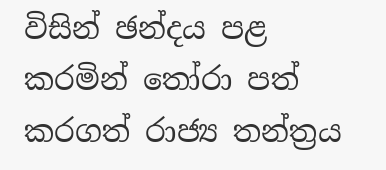විසින් ඡන්දය පළ කරමින් තෝරා පත් කරගත් රාජ්‍ය තන්ත්‍රය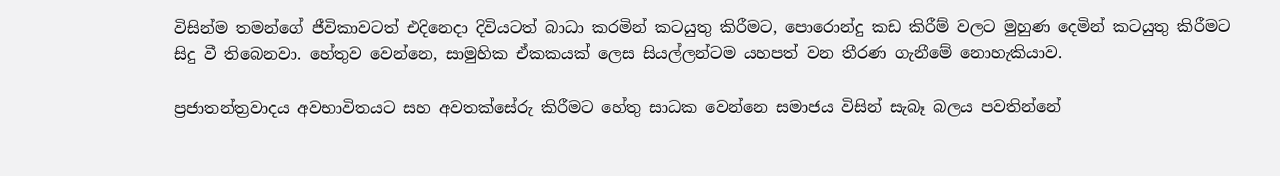විසින්ම තමන්ගේ ජීවිකාවටත් එදිනෙදා දිවියටත් බාධා කරමින් කටයුතු කිරීමට, පොරොන්දු කඩ කිරීම් වලට මුහුණ දෙමින් කටයුතු කිරීමට සිදු වී තිබෙනවා. හේතුව වෙන්නෙ, සාමුහික ඒකකයක් ලෙස සියල්ලන්ටම යහපත් වන තීරණ ගැනීමේ නොහැකියාව.

ප්‍රජාතන්ත්‍රවාදය අවභාවිතයට සහ අවතක්සේරු කිරීමට හේතු සාධක වෙන්නෙ සමාජය විසින් සැබෑ බලය පවතින්නේ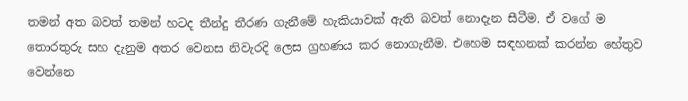තමන් අත බවත් තමන් හටද තීන්දු තීරණ ගැනීමේ හැකියාවක් ඇති බවත් නොදැන සීටීම. ඒ වගේ ම තොරතුරු සහ දැනුම අතර වෙනස නිවැරදි ලෙස ග්‍රහණය කර නොගැනීම. එහෙම සඳහනක් කරන්න හේතුව වෙන්නෙ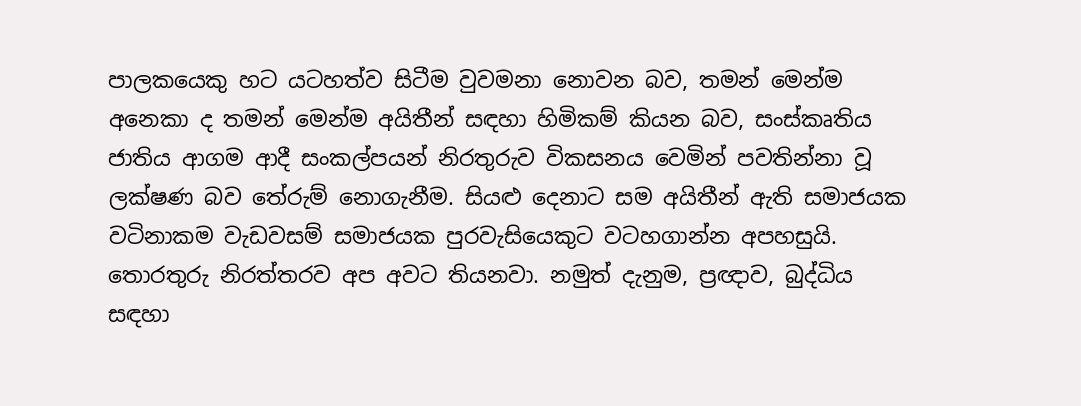පාලකයෙකු හට යටහත්ව සිටීම වුවමනා නොවන බව, තමන් මෙන්ම අනෙකා ද තමන් මෙන්ම අයිතීන් සඳහා හිමිකම් කියන බව, සංස්කෘතිය ජාතිය ආගම ආදී සංකල්පයන් නිරතුරුව විකසනය වෙමින් පවතින්නා වූ ලක්ෂණ බව තේරුම් නොගැනීම. සියළු දෙනාට සම අයිතීන් ඇති සමාජයක වටිනාකම වැඩවසම් සමාජයක පුරවැසියෙකුට වටහගාන්න අපහසුයි. තොරතුරු නිරත්තරව අප අවට තියනවා. නමුත් දැනුම, ප්‍රඥාව, බුද්ධිය සඳහා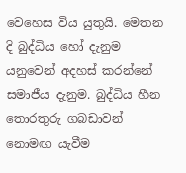වෙහෙස විය යුතුයි. මෙතන දි බුද්ධිය හෝ දැනුම යනුවෙන් අදහස් කරන්නේ සමාජීය දැනුම. බුද්ධිය හීන තොරතුරු ගබඩාවන් නොමඟ යැවීම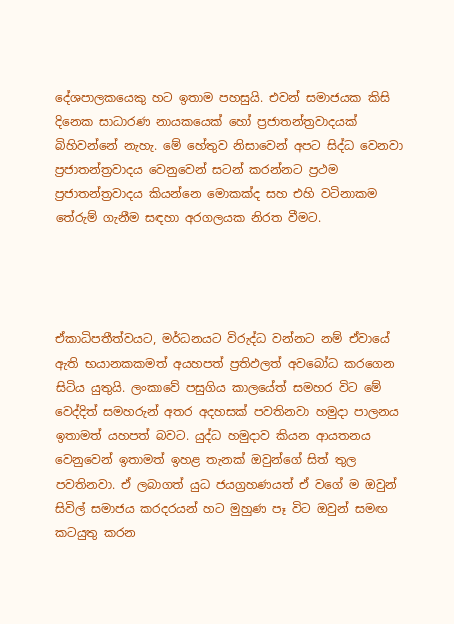දේශපාලකයෙකු හට ඉතාම පහසුයි. එවන් සමාජයක කිසි දිනෙක සාධාරණ නායකයෙක් හෝ ප්‍රජාතන්ත්‍රවාදයක් බිහිවන්නේ නැහැ. මේ හේතුව නිසාවෙන් අපට සිද්ධ වෙනවා ප්‍රජාතන්ත්‍රවාදය වෙනුවෙන් සටන් කරන්නට ප්‍රථම ප්‍රජාතන්ත්‍රවාදය කියන්නෙ මොකක්ද සහ එහි වටිනාකම තේරුම් ගැනීම සඳහා අරගලයක නිරත වීමට.




ඒකාධිපතීත්වයට, මර්ධනයට විරුද්ධ වන්නට නම් ඒවායේ ඇති භයානකකමත් අයහපත් ප්‍රතිඵලත් අවබෝධ කරගෙන සිටිය යුතුයි. ලංකාවේ පසුගිය කාලයේත් සමහර විට මේ වෙද්දිත් සමහරුන් අතර අදහසක් පවතිනවා හමුදා පාලනය ඉතාමත් යහපත් බවට. යුද්ධ හමුදාව කියන ආයතනය වෙනුවෙන් ඉතාමත් ඉහළ තැනක් ඔවුන්ගේ සිත් තුල පවතිනවා. ඒ ලබාගත් යුධ ජයග්‍රහණයත් ඒ වගේ ම ඔවුන් සිවිල් සමාජය කරදරයන් හට මුහුණ පෑ විට ඔවුන් සමඟ කටයුතු කරන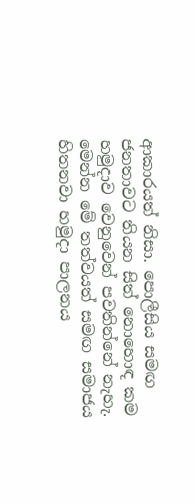ආකාරයත් නිසා. පොලීසිය සමඟ ජනතාවට තියන සිත් නොහොඳ කම හමුදාව වෙනුවෙන් පවතින්නේ නැහැ. මෙන්න මේ තත්වයත් සමඟ සමාජය හිතනවා හමුදා පාලනය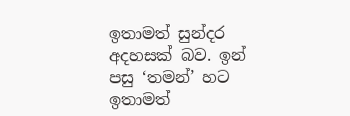ඉතාමත් සුන්දර අදහසක් බව. ඉන් පසු ‘තමන්’ හට ඉතාමත්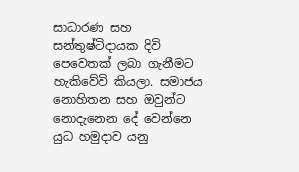සාධාරණ සහ සන්තුෂ්ටිදායක දිවි පෙවෙතක් ලබා ගැනීමට හැකිවේවි කියලා. සමාජය නොහිතන සහ ඔවුන්ට නොදැනෙන දේ වෙන්නෙ යුධ හමුදාව යනු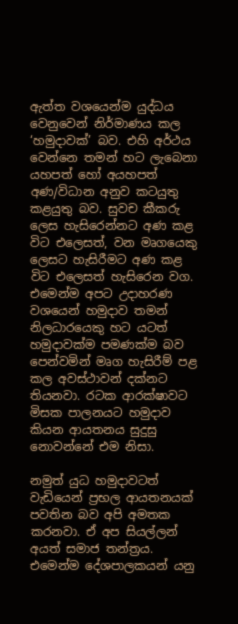ඇත්ත වශයෙන්ම යුද්ධය වෙනුවෙන් නිර්මාණය කල ‘හමුදාවක්’ බව. එහි අර්ථය වෙන්නෙ තමන් හට ලැබෙනා යහපත් හෝ අයහපත් අණ/විධාන අනුව කටයුතු කළයුතු බව. සුවච කීකරු ලෙස හැසිරෙන්නට අණ කළ විට එලෙසත්, වන මෘගයෙකු ලෙසට හැසිරීමට අණ කළ විට එලෙසත් හැසිරෙන වග. එමෙන්ම අපට උදාහරණ වශයෙන් හමුදාව තමන් නිලධාරයෙකු හට යටත් හමුදාවක්ම පමණක්ම බව පෙන්වමින් මෘග හැසිරීම් පළ කල අවස්ථාවන් දක්නට තියනවා. රටක ආරක්ෂාවට මිසක පාලනයට හමුදාව කියන ආයතනය සුදුසු නොවන්නේ එම නිසා.

නමුත් යුධ හමුදාවටත් වැඩියෙන් ප්‍රභල ආයතනයක් පවතින බව අපි අමතක කරනවා. ඒ අප සියල්ලන් අයත් සමාජ තන්ත්‍රය. එමෙන්ම දේශපාලකයන් යනු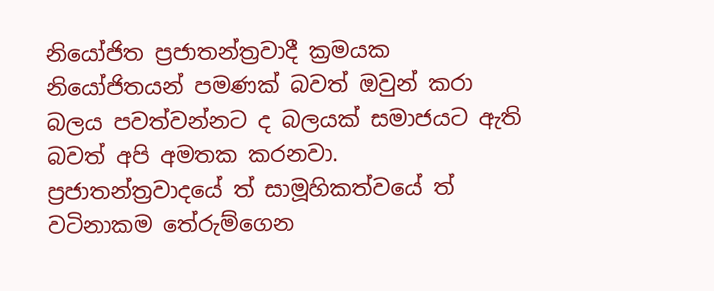නියෝජිත ප්‍රජාතන්ත්‍රවාදී ක්‍රමයක නියෝජිතයන් පමණක් බවත් ඔවුන් කරා බලය පවත්වන්නට ද බලයක් සමාජයට ඇති බවත් අපි අමතක කරනවා. ප්‍රජාතන්ත්‍රවාදයේ ත් සාමූහිකත්වයේ ත් වටිනාකම තේරුම්ගෙන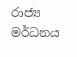රාජ්‍ය මර්ධනය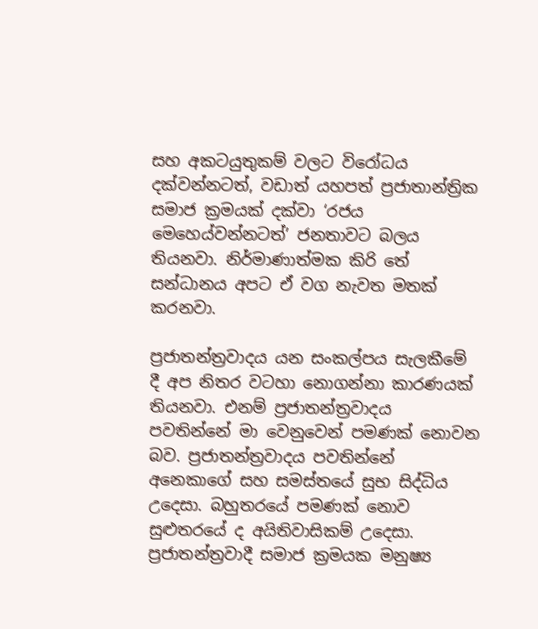සහ අකටයුතුකම් වලට විරෝධය දක්වන්නටත්, වඩාත් යහපත් ප්‍රජාතාන්ත්‍රික සමාජ ක්‍රමයක් දක්වා ‘රජය මෙහෙය්වන්නටත්’ ජනතාවට බලය තියනවා. නිර්මාණාත්මක කිරි තේ සන්ධානය අපට ඒ වග නැවත මතක් කරනවා.

ප්‍රජාතන්ත්‍රවාදය යන සංකල්පය සැලකීමේ දී අප නිතර වටහා නොගන්නා කාරණයක් තියනවා. එනම් ප්‍රජාතන්ත්‍රවාදය පවතින්නේ මා වෙනුවෙන් පමණක් නොවන බව. ප්‍රජාතන්ත්‍රවාදය පවතින්නේ අනෙකාගේ සහ සමස්තයේ සුභ සිද්ධිය උදෙසා. බහුතරයේ පමණක් නොව සුළුතරයේ ද අයිතිවාසිකම් උදෙසා. ප්‍රජාතන්ත්‍රවාදී සමාජ ක්‍රමයක මනුෂ්‍ය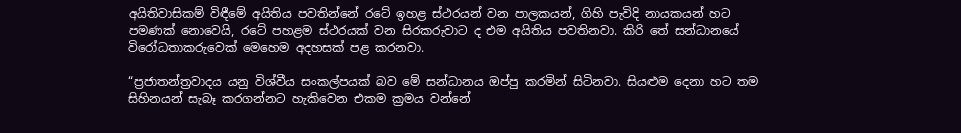අයිතිවාසිකම් විඳීමේ අයිතිය පවතින්නේ රටේ ඉහළ ස්ථරයන් වන පාලකයන්, ගිහි පැවිදි නායකයන් හට පමණක් නොවෙයි, රටේ පහළම ස්ථරයක් වන සිරකරුවාට ද එම අයිතිය පවතිනවා. කිරි තේ සන්ධානයේ විරෝධතාකරුවෙක් මෙහෙම අදහසක් පළ කරනවා.

“ප්‍රජාතන්ත්‍රවාදය යනු විශ්වීය සංකල්පයක් බව මේ සන්ධානය ඔප්පු කරමින් සිටිනවා. සියළුම දෙනා හට තම සිහිනයන් සැබෑ කරගන්නට හැකිවෙන එකම ක්‍රමය වන්නේ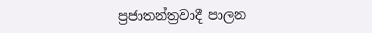ප්‍රජාතන්ත්‍රවාදී පාලන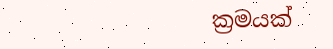ක්‍රමයක්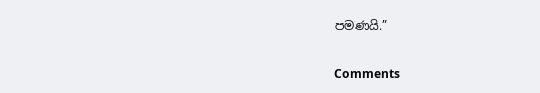පමණයි.”

Comments